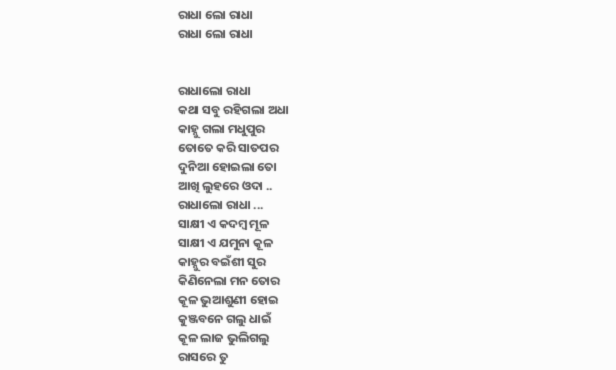ରାଧା ଲୋ ରାଧା
ରାଧା ଲୋ ରାଧା


ରାଧାଲୋ ରାଧା
କଥା ସବୁ ରହିଗଲା ଅଧା
କାହ୍ନୁ ଗଲା ମଧୁପୁର
ତୋତେ କରି ସାତପର
ଦୁନିଆ ହୋଇଲା ତୋ
ଆଖି ଲୁହରେ ଓଦା ..
ରାଧାଲୋ ରାଧା ...
ସାକ୍ଷୀ ଏ କଦମ୍ବ ମୂଳ
ସାକ୍ଷୀ ଏ ଯମୁନା କୂଳ
କାହ୍ନୁର ବଇଁଶୀ ସୁର
କିଣିନେଲା ମନ ତୋର
କୂଳ ଭୁଆଶୁଣୀ ହୋଇ
କୁଞ୍ଜବନେ ଗଲୁ ଧାଇଁ
କୂଳ ଲାଜ ଭୁଲିଗଲୁ
ରାସରେ ତୁ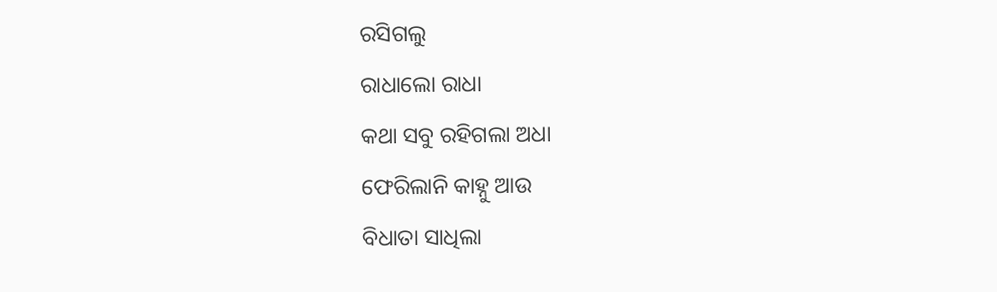ରସିଗଲୁ
ରାଧାଲୋ ରାଧା
କଥା ସବୁ ରହିଗଲା ଅଧା
ଫେରିଲାନି କାହ୍ନୁ ଆଉ
ବିଧାତା ସାଧିଲା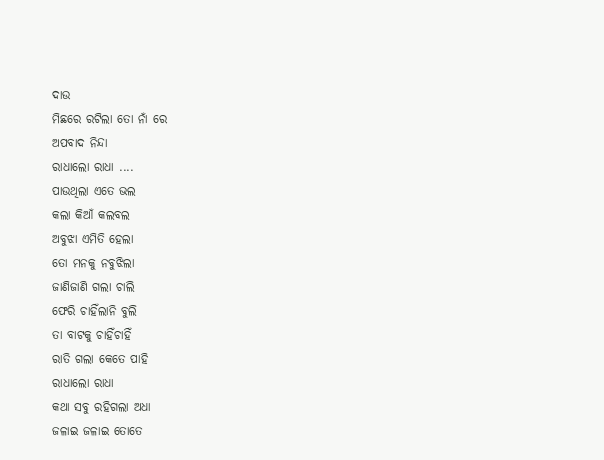ଦାଉ
ମିଛରେ ରଟିଲା ତୋ ନାଁ ରେ
ଅପବାଦ ନିନ୍ଦା
ରାଧାଲୋ ରାଧା ....
ପାଉଥିଲା ଏତେ ଭଲ
କଲା କିଆଁ କଲବଲ
ଅବୁଝା ଏମିତି ହେଲା
ତୋ ମନକୁ ନବୁଝିଲା
ଜାଣିଜାଣି ଗଲା ଚାଲି
ଫେରି ଚାହିଁଲାନି ବୁଲି
ତା ବାଟକୁ ଚାହିଁଚାହିଁ
ରାତି ଗଲା କେତେ ପାହି
ରାଧାଲୋ ରାଧା
କଥା ସବୁ ରହିଗଲା ଅଧା
ଜଳାଇ ଜଳାଇ ତୋତେ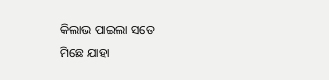କିଲାଭ ପାଇଲା ସତେ
ମିଛେ ଯାହା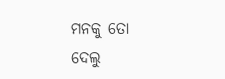ମନକୁ ତୋ
ଦେଲୁ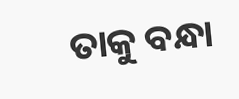ତାକୁ ବନ୍ଧା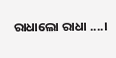ରାଧାଲୋ ରାଧା ....।